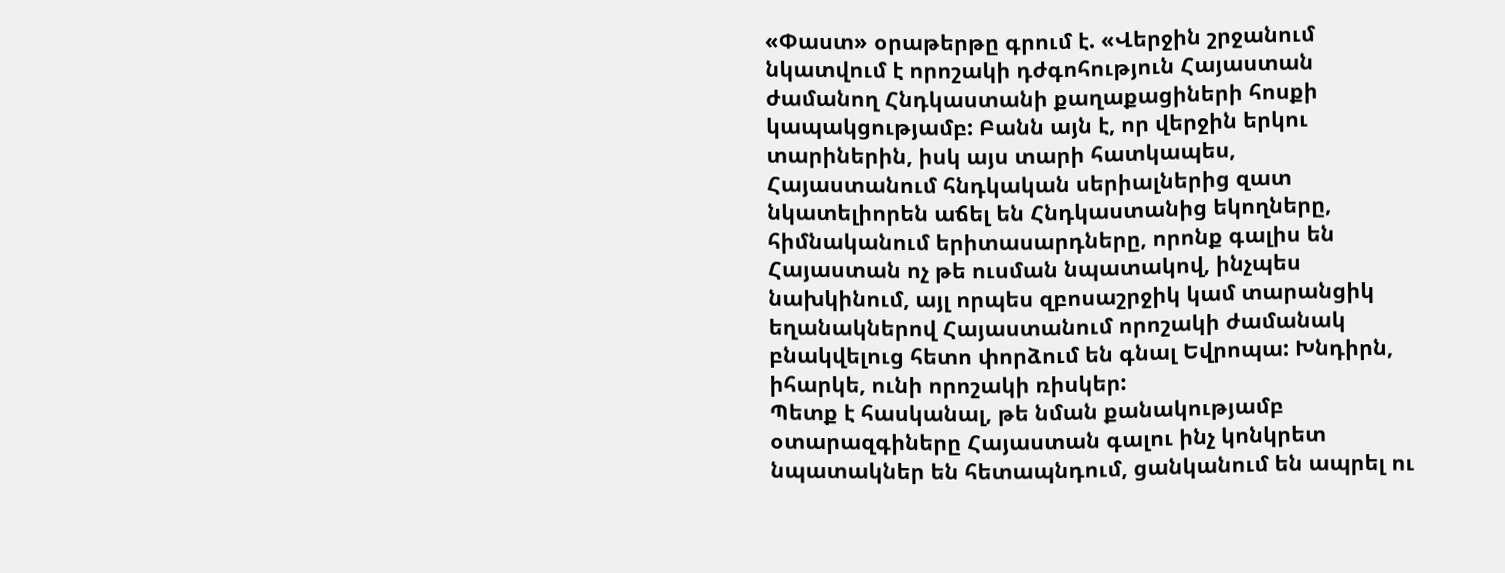«Փաստ» օրաթերթը գրում է. «Վերջին շրջանում նկատվում է որոշակի դժգոհություն Հայաստան ժամանող Հնդկաստանի քաղաքացիների հոսքի կապակցությամբ: Բանն այն է, որ վերջին երկու տարիներին, իսկ այս տարի հատկապես, Հայաստանում հնդկական սերիալներից զատ նկատելիորեն աճել են Հնդկաստանից եկողները, հիմնականում երիտասարդները, որոնք գալիս են Հայաստան ոչ թե ուսման նպատակով, ինչպես նախկինում, այլ որպես զբոսաշրջիկ կամ տարանցիկ եղանակներով Հայաստանում որոշակի ժամանակ բնակվելուց հետո փորձում են գնալ Եվրոպա: Խնդիրն, իհարկե, ունի որոշակի ռիսկեր:
Պետք է հասկանալ, թե նման քանակությամբ օտարազգիները Հայաստան գալու ինչ կոնկրետ նպատակներ են հետապնդում, ցանկանում են ապրել ու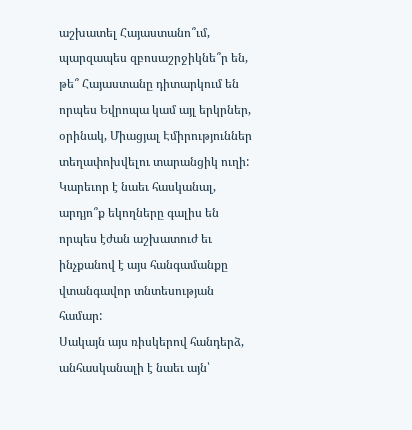աշխատել Հայաստանո՞ւմ, պարզապես զբոսաշրջիկնե՞ր են, թե՞ Հայաստանը դիտարկում են որպես Եվրոպա կամ այլ երկրներ, օրինակ, Միացյալ Էմիրություններ տեղափոխվելու տարանցիկ ուղի: Կարեւոր է նաեւ հասկանալ, արդյո՞ք եկողները գալիս են որպես էժան աշխատուժ եւ ինչքանով է այս հանգամանքը վտանգավոր տնտեսության համար:
Սակայն այս ռիսկերով հանդերձ, անհասկանալի է նաեւ այն՝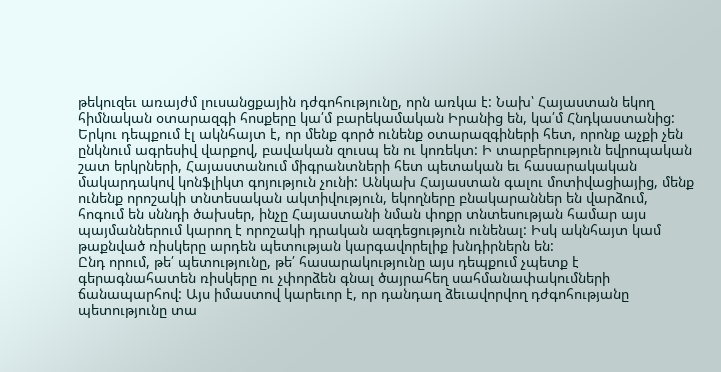թեկուզեւ առայժմ լուսանցքային դժգոհությունը, որն առկա է: Նախ՝ Հայաստան եկող հիմնական օտարազգի հոսքերը կա՛մ բարեկամական Իրանից են, կա՛մ Հնդկաստանից: Երկու դեպքում էլ ակնհայտ է, որ մենք գործ ունենք օտարազգիների հետ, որոնք աչքի չեն ընկնում ագրեսիվ վարքով, բավական զուսպ են ու կոռեկտ: Ի տարբերություն եվրոպական շատ երկրների, Հայաստանում միգրանտների հետ պետական եւ հասարակական մակարդակով կոնֆլիկտ գոյություն չունի: Անկախ Հայաստան գալու մոտիվացիայից, մենք ունենք որոշակի տնտեսական ակտիվություն, եկողները բնակարաններ են վարձում, հոգում են սննդի ծախսեր, ինչը Հայաստանի նման փոքր տնտեսության համար այս պայմաններում կարող է որոշակի դրական ազդեցություն ունենալ: Իսկ ակնհայտ կամ թաքնված ռիսկերը արդեն պետության կարգավորելիք խնդիրներն են:
Ընդ որում, թե՛ պետությունը, թե՛ հասարակությունը այս դեպքում չպետք է գերագնահատեն ռիսկերը ու չփորձեն գնալ ծայրահեղ սահմանափակումների ճանապարհով: Այս իմաստով կարեւոր է, որ դանդաղ ձեւավորվող դժգոհությանը պետությունը տա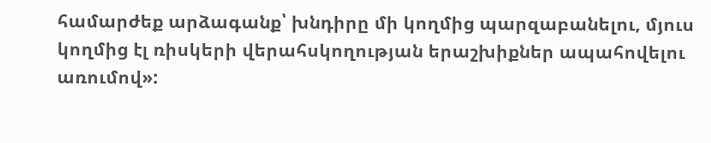համարժեք արձագանք՝ խնդիրը մի կողմից պարզաբանելու, մյուս կողմից էլ ռիսկերի վերահսկողության երաշխիքներ ապահովելու առումով»: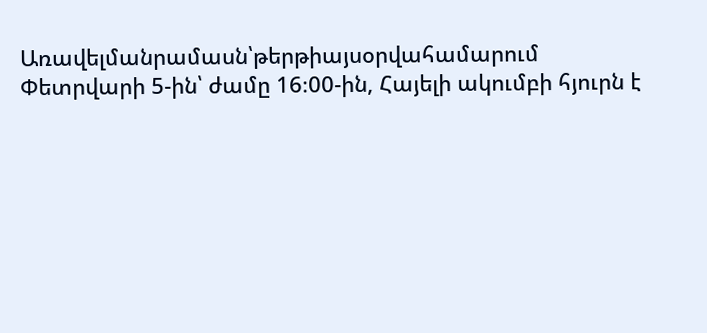Առավելմանրամասն՝թերթիայսօրվահամարում
Փետրվարի 5-ին՝ ժամը 16։00-ին, Հայելի ակումբի հյուրն է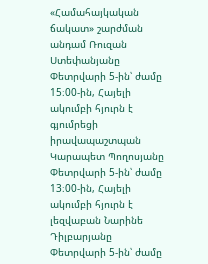«Համահայկական ճակատ» շարժման անդամ Ռուզան Ստեփանյանը
Փետրվարի 5-ին՝ ժամը 15։00-ին, Հայելի ակումբի հյուրն է գյումրեցի իրավապաշտպան Կարապետ Պողոսյանը
Փետրվարի 5-ին՝ ժամը 13։00-ին, Հայելի ակումբի հյուրն է լեզվաբան Նարինե Դիլբարյանը
Փետրվարի 5-ին՝ ժամը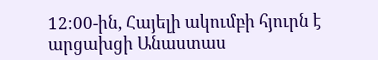12։00-ին, Հայելի ակումբի հյուրն է արցախցի Անաստաս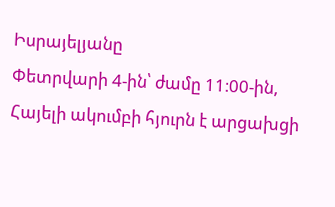Իսրայելյանը
Փետրվարի 4-ին՝ ժամը 11։00-ին, Հայելի ակումբի հյուրն է արցախցի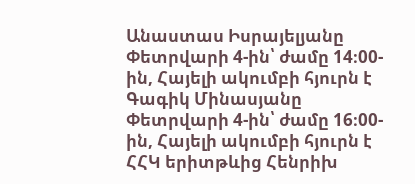Անաստաս Իսրայելյանը
Փետրվարի 4-ին՝ ժամը 14։00-ին, Հայելի ակումբի հյուրն է Գագիկ Մինասյանը
Փետրվարի 4-ին՝ ժամը 16։00-ին, Հայելի ակումբի հյուրն է ՀՀԿ երիտթևից Հենրիխ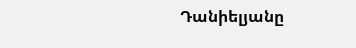Դանիելյանը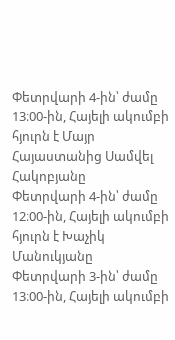Փետրվարի 4-ին՝ ժամը 13։00-ին, Հայելի ակումբի հյուրն է Մայր Հայաստանից Սամվել Հակոբյանը
Փետրվարի 4-ին՝ ժամը 12։00-ին, Հայելի ակումբի հյուրն է Խաչիկ Մանուկյանը
Փետրվարի 3-ին՝ ժամը 13։00-ին, Հայելի ակումբի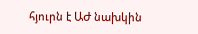հյուրն է ԱԺ նախկին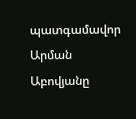պատգամավոր Արման Աբովյանը